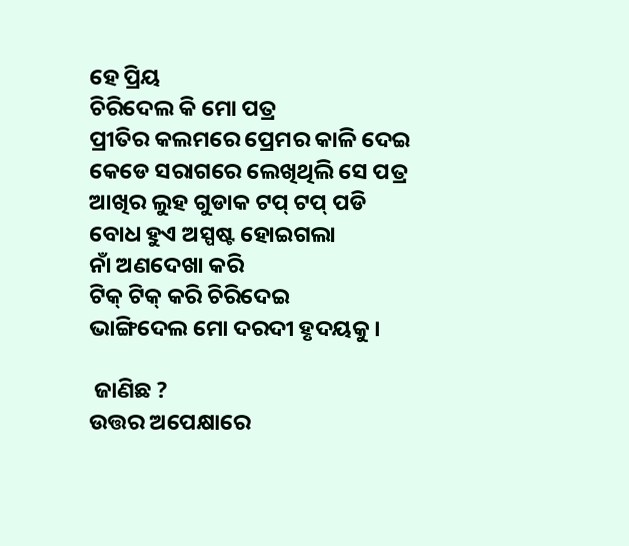ହେ ପ୍ରିୟ
ଚିରିଦେଲ କି ମୋ ପତ୍ର
ପ୍ରୀତିର କଲମରେ ପ୍ରେମର କାଳି ଦେଇ
କେଡେ ସରାଗରେ ଲେଖିଥିଲି ସେ ପତ୍ର
ଆଖିର ଲୁହ ଗୁଡାକ ଟପ୍ ଟପ୍ ପଡି
ବୋଧ ହୁଏ ଅସ୍ପଷ୍ଟ ହୋଇଗଲା
ନାଁ ଅଣଦେଖା କରି
ଟିକ୍ ଟିକ୍ କରି ଚିରିଦେଇ
ଭାଙ୍ଗିଦେଲ ମୋ ଦରଦୀ ହୃଦୟକୁ।

 ଜାଣିଛ ?
ଉତ୍ତର ଅପେକ୍ଷାରେ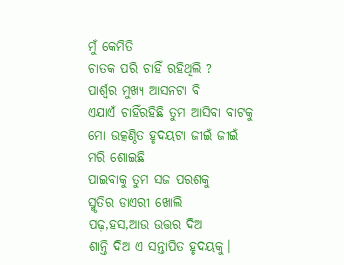ମୁଁ କେମିତି
ଚାତକ ପରି ଚାହିଁ ରହିଥିଲି ?
ପାର୍ଶ୍ୱର ମୁଖ୍ୟ ଆସନଟା ବି
ଏଯାଏଁ ଚାହିଁରହିଛି ତୁମ ଆସିବା ବାଟକୁ
ମୋ ଉତ୍କଣ୍ଠିତ ହୃଦୟଟା ଜୀଇଁ ଜୀଇଁ
ମରି ଶୋଇଛି
ପାଇବାକୁ ତୁମ ସଜ ପରଶକୁ
ସ୍ମୃତିର ଡାଏରୀ ଖୋଲି
ପଢ଼,ହସ,ଆଉ ଉତ୍ତର ଦିଅ
ଶାନ୍ତି ଦିଅ ଏ ସନ୍ତାପିତ ହୃଦୟକୁ।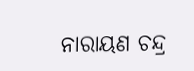ନାରାୟଣ ଚନ୍ଦ୍ର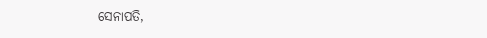ସେନାପତି,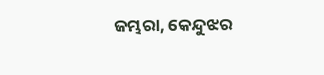ଜମ୍ଭରା, କେନ୍ଦୁଝର